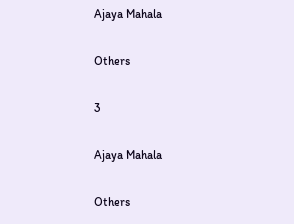Ajaya Mahala

Others

3

Ajaya Mahala

Others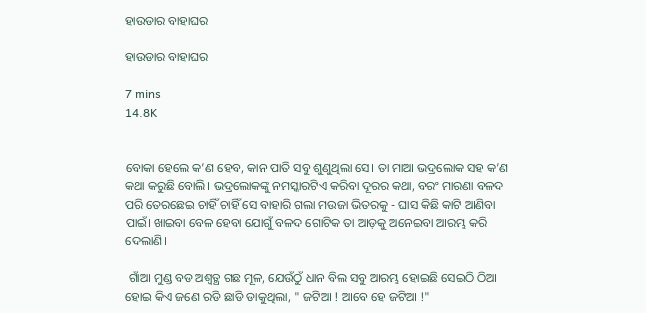ହାଉଡାର ବାହାଘର

ହାଉଡାର ବାହାଘର

7 mins
14.8K


ବୋକା ହେଲେ କ’ଣ ହେବ, କାନ ପାତି ସବୁ ଶୁଣୁଥିଲା ସେ। ତା ମାଆ ଭଦ୍ରଲୋକ ସହ କ’ଣ କଥା କରୁଛି ବୋଲି। ଭଦ୍ରଲୋକଙ୍କୁ ନମସ୍କାରଟିଏ କରିବା ଦୂରର କଥା, ବରଂ ମାରଣା ବଳଦ ପରି ତେରଛେଇ ଚାହିଁ ଚାହିଁ ସେ ବାହାରି ଗଲା ମଉଜା ଭିତରକୁ - ଘାସ କିଛି କାଟି ଆଣିବା ପାଇଁ। ଖାଇବା ବେଳ ହେବା ଯୋଗୁଁ ବଳଦ ଗୋଟିକ ତା ଆଡ଼କୁ ଅନେଇବା ଆରମ୍ଭ କରି ଦେଲାଣି।

 ଗାଁଆ ମୁଣ୍ଡ ବଡ ଅଶ୍ୱତ୍ଥ ଗଛ ମୂଳ, ଯେଉଁଠୁଁ ଧାନ ବିଲ ସବୁ ଆରମ୍ଭ ହୋଇଛି ସେଇଠି ଠିଆ ହୋଇ କିଏ ଜଣେ ରଡି ଛାଡି ଡାକୁଥିଲା, " ଜଟିଆ ! ଆବେ ହେ ଜଟିଆ !"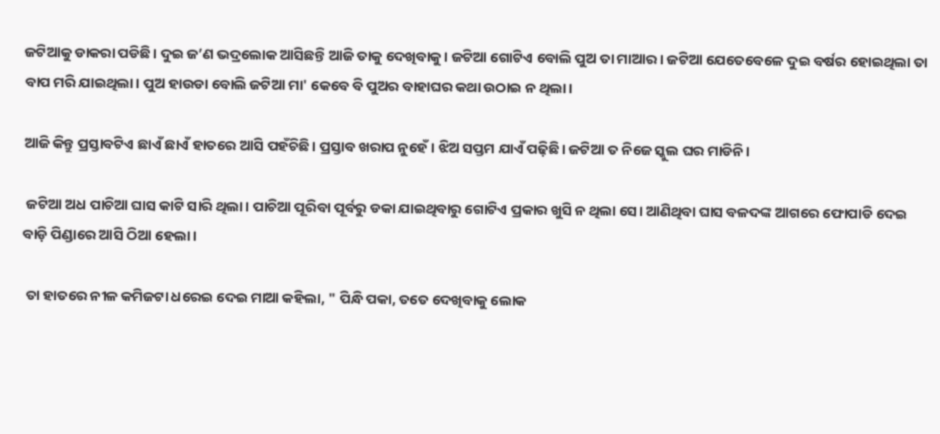ଜଟିଆକୁ ଡାକରା ପଡିଛି। ଦୁଇ ଜ’ଣ ଭଦ୍ରଲୋକ ଆସିଛନ୍ତି ଆଜି ତାକୁ ଦେଖିବାକୁ। ଜଟିଆ ଗୋଟିଏ ବୋଲି ପୁଅ ତା ମାଆର । ଜଟିଆ ଯେତେବେଳେ ଦୁଇ ବର୍ଷର ହୋଇଥିଲା ତା ବାପ ମରି ଯାଇଥିଲା। ପୁଅ ହାଉଡା ବୋଲି ଜଟିଆ ମା' କେବେ ବି ପୁଅର ବାହାଘର କଥା ଉଠାଇ ନ ଥିଲା।

ଆଜି କିନ୍ତୁ ପ୍ରସ୍ତାବଟିଏ ଛାଏଁ ଛାଏଁ ହାତରେ ଆସି ପହଁଚିଛି। ପ୍ରସ୍ତାବ ଖରାପ ନୁହେଁ। ଝିଅ ସପ୍ତମ ଯାଏଁ ପଢ଼ିଛି। ଜଟିଆ ତ ନିଜେ ସ୍କୁଲ ଘର ମାଡିନି।

 ଜଟିଆ ଅଧ ପାଚିଆ ଘାସ କାଟି ସାରି ଥିଲା। ପାଚିଆ ପୂରିବା ପୂର୍ବରୁ ଡକା ଯାଇଥିବାରୁ ଗୋଟିଏ ପ୍ରକାର ଖୁସି ନ ଥିଲା ସେ। ଆଣିଥିବା ଘାସ ବଳଦଙ୍କ ଆଗରେ ଫୋପାଡି ଦେଇ ବାଡ଼ି ପିଣ୍ଡାରେ ଆସି ଠିଆ ହେଲା।

 ତା ହାତରେ ନୀଳ କମିଜଟା ଧରେଇ ଦେଇ ମାଆ କହିଲା, " ପିନ୍ଧି ପକା, ତତେ ଦେଖିବାକୁ ଲୋକ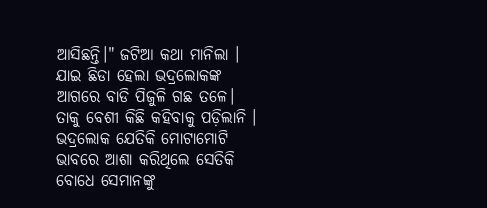ଆସିଛନ୍ତି।" ଜଟିଆ କଥା ମାନିଲା । ଯାଇ ଛିଡା ହେଲା ଭଦ୍ରଲୋକଙ୍କ ଆଗରେ ବାଡି ପିଜୁଳି ଗଛ ତଳେ। ତାକୁ ବେଶୀ କିଛି କହିବାକୁ ପଡ଼ିଲାନି । ଭଦ୍ରଲୋକ ଯେତିକି ମୋଟାମୋଟି ଭାବରେ ଆଶା କରିଥିଲେ ସେତିକି ବୋଧେ ସେମାନଙ୍କୁ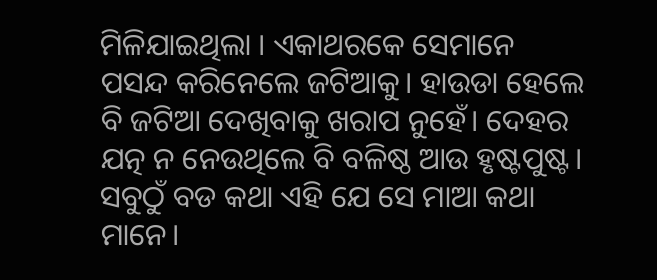ମିଳିଯାଇଥିଲା । ଏକାଥରକେ ସେମାନେ ପସନ୍ଦ କରିନେଲେ ଜଟିଆକୁ। ହାଉଡା ହେଲେ ବି ଜଟିଆ ଦେଖିବାକୁ ଖରାପ ନୁହେଁ। ଦେହର ଯତ୍ନ ନ ନେଉଥିଲେ ବି ବଳିଷ୍ଠ ଆଉ ହୃଷ୍ଟପୁଷ୍ଟ। ସବୁଠୁଁ ବଡ କଥା ଏହି ଯେ ସେ ମାଆ କଥା ମାନେ।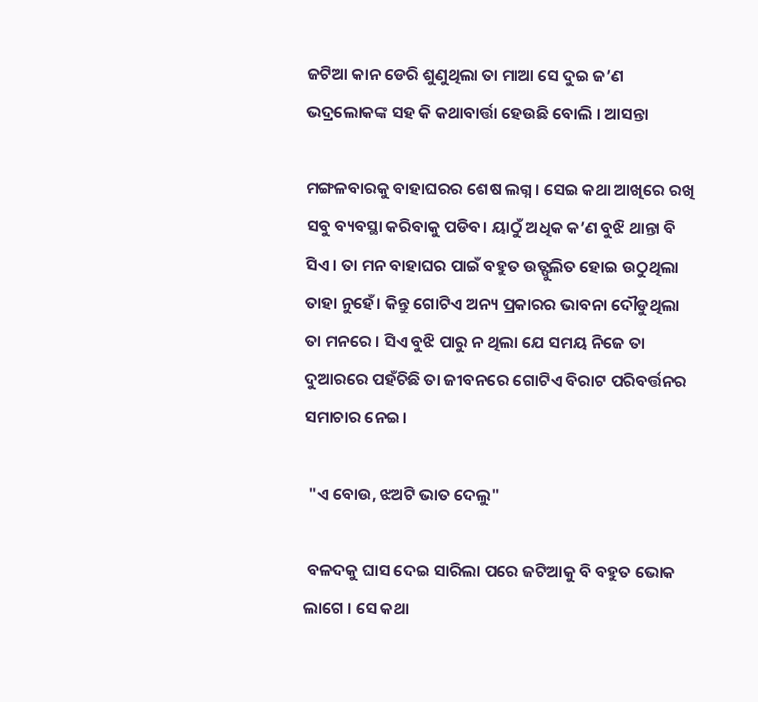ଜଟିଆ କାନ ଡେରି ଶୁଣୁଥିଲା ତା ମାଆ ସେ ଦୁଇ ଜ’ଣ ଭଦ୍ରଲୋକଙ୍କ ସହ କି କଥାବାର୍ତ୍ତା ହେଉଛି ବୋଲି । ଆସନ୍ତା

ମଙ୍ଗଳବାରକୁ ବାହାଘରର ଶେଷ ଲଗ୍ନ । ସେଇ କଥା ଆଖିରେ ରଖି ସବୁ ବ୍ୟବସ୍ଥା କରିବାକୁ ପଡିବ। ୟାଠୁଁ ଅଧିକ କ’ଣ ବୁଝି ଥାନ୍ତା ବି ସିଏ । ତା ମନ ବାହାଘର ପାଇଁ ବହୁତ ଉତ୍ଫୁଲିତ ହୋଇ ଉଠୁଥିଲା ତାହା ନୁହେଁ। କିନ୍ତୁ ଗୋଟିଏ ଅନ୍ୟ ପ୍ରକାରର ଭାବନା ଦୌଡୁଥିଲା ତା ମନରେ । ସିଏ ବୁଝି ପାରୁ ନ ଥିଲା ଯେ ସମୟ ନିଜେ ତା ଦୁଆରରେ ପହଁଚିଛି ତା ଜୀବନରେ ଗୋଟିଏ ବିରାଟ ପରିବର୍ତ୍ତନର ସମାଚାର ନେଇ।

 "ଏ ବୋଉ, ଝଅଟି ଭାତ ଦେଲୁ"

 ବଳଦକୁ ଘାସ ଦେଇ ସାରିଲା ପରେ ଜଟିଆକୁ ବି ବହୁତ ଭୋକ ଲାଗେ । ସେ କଥା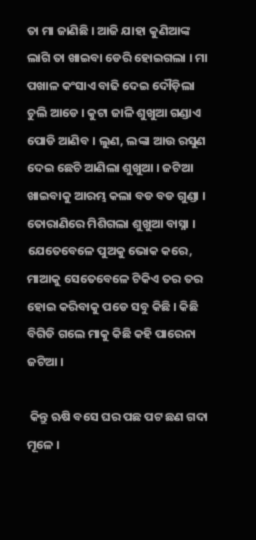ତା ମା ଜାଣିଛି । ଆଜି ଯାହା କୁଣିଆଙ୍କ ଲାଗି ତା ଖାଇବା ଡେରି ହୋଇଗଲା । ମା ପଖାଳ କଂସାଏ ବାଢି ଦେଇ ଦୌଡ଼ିଲା ଚୁଲି ଆଡେ । କୁଟା ଜାଳି ଶୁଖୁଆ ଗଣ୍ଡାଏ ପୋଡି ଆଣିବ । ଲୁଣ, ଲଙ୍କା ଆଉ ରସୁଣ ଦେଇ ଛେଚି ଆଣିଲା ଶୁଖୁଆ । ଜଟିଆ ଖାଇବାକୁ ଆରମ୍ଭ କଲା ବଡ ବଡ ଗୁଣ୍ଡା । ତୋରାଣିରେ ମିଶିଗଲା ଶୁଖୁଆ ବାସ୍ନା । ଯେତେବେଳେ ପୁଅକୁ ଭୋକ କରେ, ମାଆକୁ ସେତେବେଳେ ଟିକିଏ ତର ତର ହୋଇ କରିବାକୁ ପଡେ ସବୁ କିଛି । କିଛି ବିଗିଡି ଗଲେ ମାକୁ କିଛି କହି ପାରେନା ଜଟିଆ ।

 କିନ୍ତୁ ଋଷି ବସେ ଘର ପଛ ପଟ ଛଣ ଗଦା ମୂଳେ ।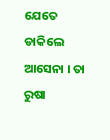ଯେତେ ଡାକିଲେ ଆସେନା । ତା ରୁଷା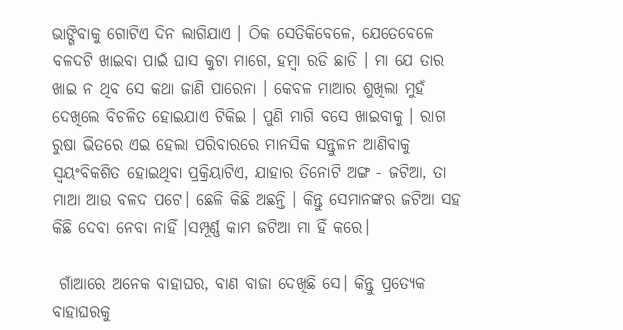ଭାଙ୍ଗିବାକୁ ଗୋଟିଏ ଦିନ ଲାଗିଯାଏ । ଠିକ ସେତିକିବେଳେ, ଯେତେବେଳେ ବଳଦଟି ଖାଇବା ପାଇଁ ଘାସ କୁଟା ମାଗେ, ହମ୍ବା ରଡି ଛାଡି । ମା ଯେ ତାର ଖାଇ ନ ଥିବ ସେ କଥା ଜାଣି ପାରେନା । କେବଳ ମାଆର ଶୁଖିଲା ମୁହଁ ଦେଖିଲେ ବିଚଳିତ ହୋଇଯାଏ ଟିକିଇ । ପୁଣି ମାଗି ବସେ ଖାଇବାକୁ । ରାଗ ରୁଷା ଭିତରେ ଏଇ ହେଲା ପରିବାରରେ ମାନସିକ ସନ୍ତୁଳନ ଆଣିବାକୁ ସ୍ୱୟଂବିକଶିତ ହୋଇଥିବା ପ୍ରକ୍ରିୟାଟିଏ, ଯାହାର ତିନୋଟି ଅଙ୍ଗ - ଜଟିଆ, ତା ମାଆ ଆଉ ବଳଦ ପଟେ। ଛେଳି କିଛି ଅଛନ୍ତି । କିନ୍ତୁ ସେମାନଙ୍କର ଜଟିଆ ସହ କିଛି ଦେବା ନେବା ନାହିଁ ।ସମ୍ପୂର୍ଣ୍ଣ କାମ ଜଟିଆ ମା ହିଁ କରେ।

 ଗାଁଆରେ ଅନେକ ବାହାଘର, ବାଣ ବାଜା ଦେଖିଛି ସେ। କିନ୍ତୁ ପ୍ରତ୍ୟେକ ବାହାଘରକୁ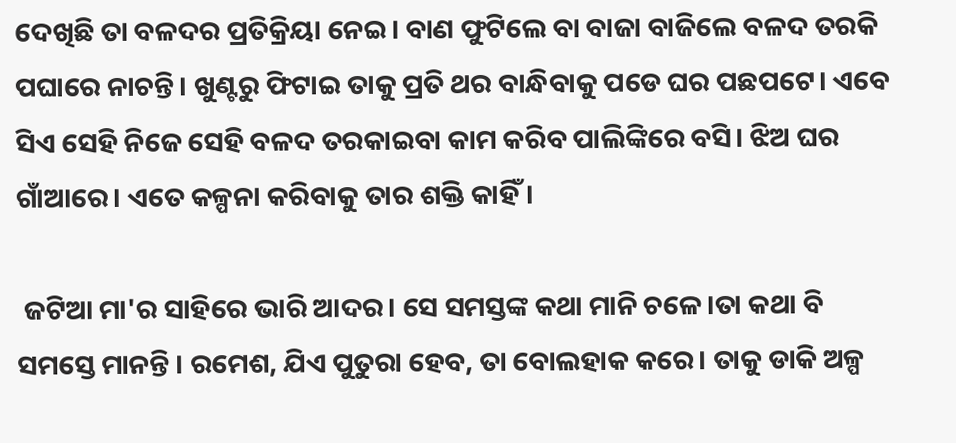ଦେଖିଛି ତା ବଳଦର ପ୍ରତିକ୍ରିୟା ନେଇ। ବାଣ ଫୁଟିଲେ ବା ବାଜା ବାଜିଲେ ବଳଦ ତରକି ପଘାରେ ନାଚନ୍ତି। ଖୁଣ୍ଟରୁ ଫିଟାଇ ତାକୁ ପ୍ରତି ଥର ବାନ୍ଧିବାକୁ ପଡେ ଘର ପଛପଟେ। ଏବେ ସିଏ ସେହି ନିଜେ ସେହି ବଳଦ ତରକାଇବା କାମ କରିବ ପାଲିଙ୍କିରେ ବସି। ଝିଅ ଘର ଗାଁଆରେ। ଏତେ କଳ୍ପନା କରିବାକୁ ତାର ଶକ୍ତି କାହିଁ।

 ଜଟିଆ ମା'ର ସାହିରେ ଭାରି ଆଦର। ସେ ସମସ୍ତଙ୍କ କଥା ମାନି ଚଳେ।ତା କଥା ବି ସମସ୍ତେ ମାନନ୍ତି । ରମେଶ, ଯିଏ ପୁତୁରା ହେବ, ତା ବୋଲହାକ କରେ। ତାକୁ ଡାକି ଅଳ୍ପ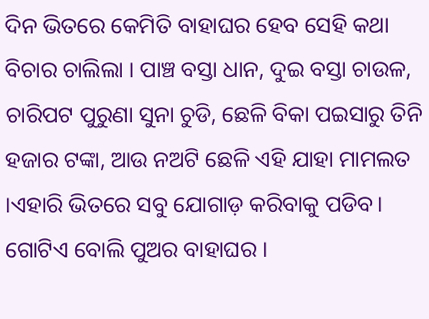ଦିନ ଭିତରେ କେମିତି ବାହାଘର ହେବ ସେହି କଥା ବିଚାର ଚାଲିଲା । ପାଞ୍ଚ ବସ୍ତା ଧାନ, ଦୁଇ ବସ୍ତା ଚାଉଳ, ଚାରିପଟ ପୁରୁଣା ସୁନା ଚୁଡି, ଛେଳି ବିକା ପଇସାରୁ ତିନି ହଜାର ଟଙ୍କା, ଆଉ ନଅଟି ଛେଳି ଏହି ଯାହା ମାମଲତ ।ଏହାରି ଭିତରେ ସବୁ ଯୋଗାଡ଼ କରିବାକୁ ପଡିବ। ଗୋଟିଏ ବୋଲି ପୁଅର ବାହାଘର ।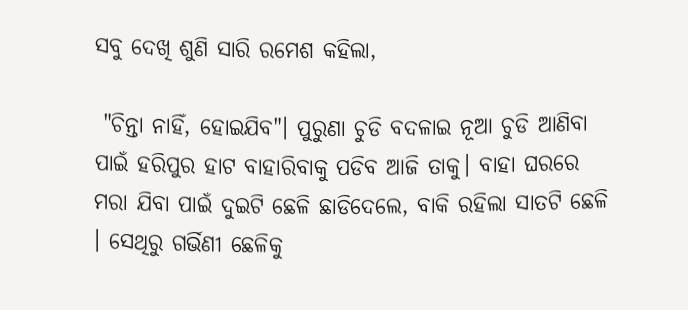ସବୁ ଦେଖି ଶୁଣି ସାରି ରମେଶ କହିଲା,

 "ଚିନ୍ତା ନାହିଁ, ହୋଇଯିବ"। ପୁରୁଣା ଚୁଡି ବଦଳାଇ ନୂଆ ଚୁଡି ଆଣିବା ପାଇଁ ହରିପୁର ହାଟ ବାହାରିବାକୁ ପଡିବ ଆଜି ତାକୁ। ବାହା ଘରରେ ମରା ଯିବା ପାଇଁ ଦୁଇଟି ଛେଳି ଛାଡିଦେଲେ, ବାକି ରହିଲା ସାତଟି ଛେଳି । ସେଥିରୁ ଗର୍ଭିଣୀ ଛେଳିକୁ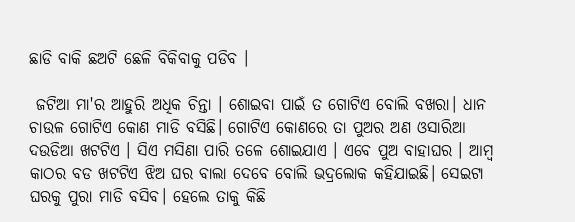ଛାଡି ବାକି ଛଅଟି ଛେଳି ବିକିବାକୁ ପଡିବ ।

 ଜଟିଆ ମା'ର ଆହୁରି ଅଧିକ ଚିନ୍ତା । ଶୋଇବା ପାଇଁ ତ ଗୋଟିଏ ବୋଲି ବଖରା। ଧାନ ଚାଉଳ ଗୋଟିଏ କୋଣ ମାଡି ବସିଛି। ଗୋଟିଏ କୋଣରେ ତା ପୁଅର ଅଣ ଓସାରିଆ ଦଉଡିଆ ଖଟଟିଏ । ସିଏ ମସିଣା ପାରି ତଳେ ଶୋଇଯାଏ । ଏବେ ପୁଅ ବାହାଘର । ଆମ୍ବ କାଠର ବଡ ଖଟଟିଏ ଝିଅ ଘର ବାଲା ଦେବେ ବୋଲି ଭଦ୍ରଲୋକ କହିଯାଇଛି। ସେଇଟା ଘରକୁ ପୁରା ମାଡି ବସିବ। ହେଲେ ତାକୁ କିଛି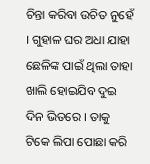ଚିନ୍ତା କରିବା ଉଚିତ ନୁହେଁ । ଗୁହାଳ ଘର ଅଧା ଯାହା ଛେଳିଙ୍କ ପାଇଁ ଥିଲା ତାହା ଖାଲି ହୋଇଯିବ ଦୁଇ ଦିନ ଭିତରେ । ତାକୁ ଟିକେ ଲିପା ପୋଛା କରି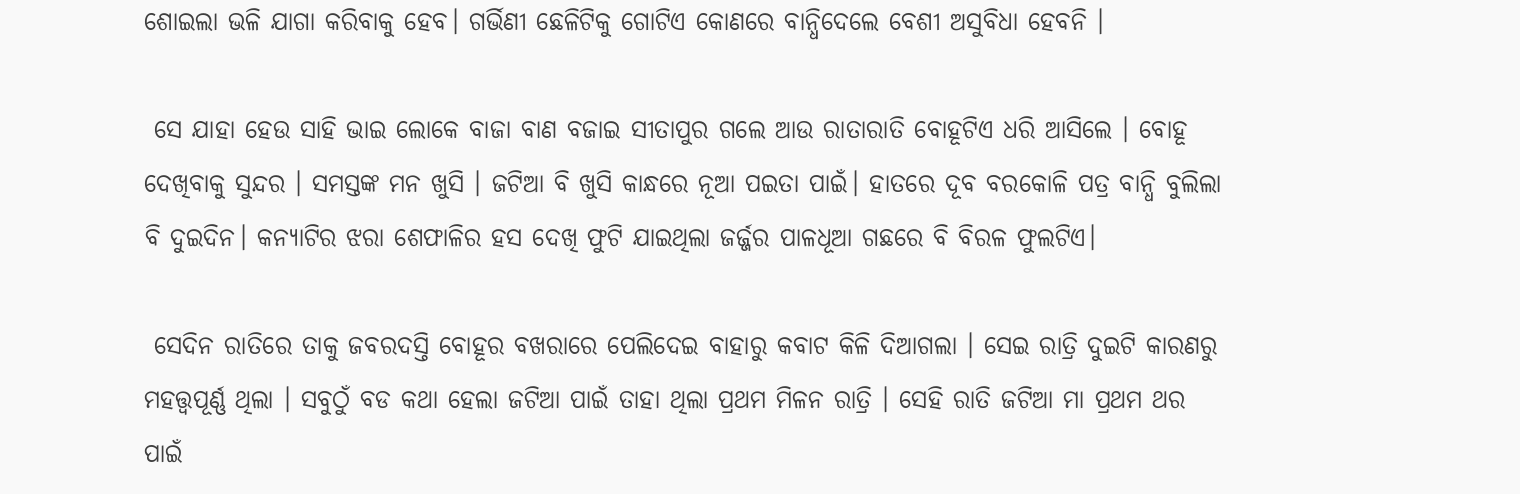ଶୋଇଲା ଭଳି ଯାଗା କରିବାକୁ ହେବ। ଗର୍ଭିଣୀ ଛେଳିଟିକୁ ଗୋଟିଏ କୋଣରେ ବାନ୍ଧିଦେଲେ ବେଶୀ ଅସୁବିଧା ହେବନି ।

 ସେ ଯାହା ହେଉ ସାହି ଭାଇ ଲୋକେ ବାଜା ବାଣ ବଜାଇ ସୀତାପୁର ଗଲେ ଆଉ ରାତାରାତି ବୋହୂଟିଏ ଧରି ଆସିଲେ । ବୋହୂ ଦେଖିବାକୁ ସୁନ୍ଦର । ସମସ୍ତଙ୍କ ମନ ଖୁସି । ଜଟିଆ ବି ଖୁସି କାନ୍ଧରେ ନୂଆ ପଇତା ପାଇଁ। ହାତରେ ଦୂବ ବରକୋଳି ପତ୍ର ବାନ୍ଧି ବୁଲିଲା ବି ଦୁଇଦିନ। କନ୍ୟାଟିର ଝରା ଶେଫାଳିର ହସ ଦେଖି ଫୁଟି ଯାଇଥିଲା ଜର୍ଜ୍ଜର ପାଳଧୂଆ ଗଛରେ ବି ବିରଳ ଫୁଲଟିଏ।

 ସେଦିନ ରାତିରେ ତାକୁ ଜବରଦସ୍ତି ବୋହୂର ବଖରାରେ ପେଲିଦେଇ ବାହାରୁ କବାଟ କିଳି ଦିଆଗଲା । ସେଇ ରାତ୍ରି ଦୁଇଟି କାରଣରୁ ମହତ୍ତ୍ୱପୂର୍ଣ୍ଣ ଥିଲା । ସବୁଠୁଁ ବଡ କଥା ହେଲା ଜଟିଆ ପାଇଁ ତାହା ଥିଲା ପ୍ରଥମ ମିଳନ ରାତ୍ରି । ସେହି ରାତି ଜଟିଆ ମା ପ୍ରଥମ ଥର ପାଇଁ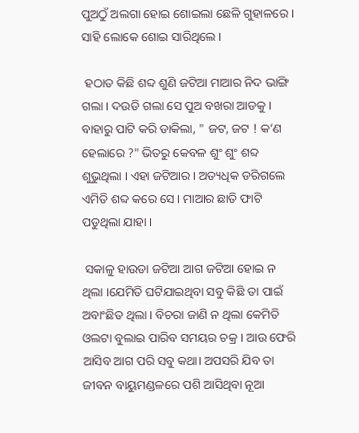ପୁଅଠୁଁ ଅଲଗା ହୋଇ ଶୋଇଲା ଛେଳି ଗୁହାଳରେ । ସାହି ଲୋକେ ଶୋଇ ସାରିଥିଲେ ।

 ହଠାତ କିଛି ଶବ୍ଦ ଶୁଣି ଜଟିଆ ମାଆର ନିଦ ଭାଙ୍ଗି ଗଲା । ଦଉଡି ଗଲା ସେ ପୁଅ ବଖରା ଆଡକୁ । ବାହାରୁ ପାଟି କରି ଡାକିଲା, " ଜଟ, ଜଟ ! କ’ଣ ହେଲାରେ ?" ଭିତରୁ କେବଳ ଶୁଂ ଶୁଂ ଶବ୍ଦ ଶୁଭୁଥିଲା । ଏହା ଜଟିଆର । ଅତ୍ୟଧିକ ଡରିଗଲେ ଏମିତି ଶବ୍ଦ କରେ ସେ । ମାଆର ଛାତି ଫାଟି ପଡୁଥିଲା ଯାହା ।

 ସକାଳୁ ହାଉଡା ଜଟିଆ ଆଗ ଜଟିଆ ହୋଇ ନ ଥିଲା ।ଯେମିତି ଘଟିଯାଇଥିବା ସବୁ କିଛି ତା ପାଇଁ ଅବାଂଛିତ ଥିଲା । ବିଚରା ଜାଣି ନ ଥିଲା କେମିତି ଓଲଟା ବୁଲାଇ ପାରିବ ସମୟର ଚକ୍ର । ଆଉ ଫେରି ଆସିବ ଆଗ ପରି ସବୁ କଥା। ଅପସରି ଯିବ ତା ଜୀବନ ବାୟୁମଣ୍ଡଳରେ ପଶି ଆସିଥିବା ନୂଆ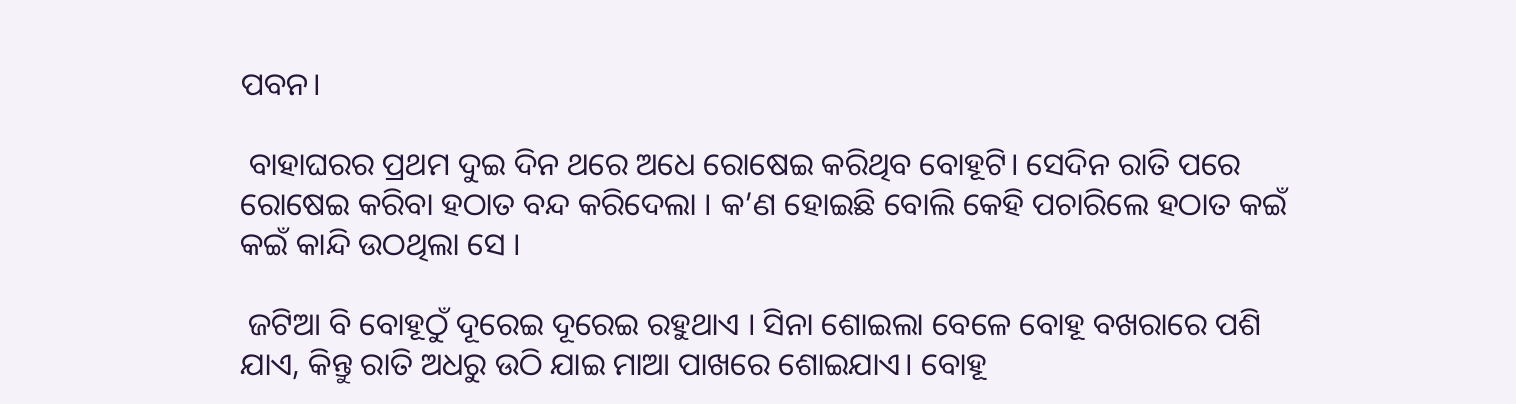ପବନ।

 ବାହାଘରର ପ୍ରଥମ ଦୁଇ ଦିନ ଥରେ ଅଧେ ରୋଷେଇ କରିଥିବ ବୋହୂଟି। ସେଦିନ ରାତି ପରେ ରୋଷେଇ କରିବା ହଠାତ ବନ୍ଦ କରିଦେଲା । କ’ଣ ହୋଇଛି ବୋଲି କେହି ପଚାରିଲେ ହଠାତ କଇଁ କଇଁ କାନ୍ଦି ଉଠଥିଲା ସେ ।

 ଜଟିଆ ବି ବୋହୂଠୁଁ ଦୂରେଇ ଦୂରେଇ ରହୁଥାଏ । ସିନା ଶୋଇଲା ବେଳେ ବୋହୂ ବଖରାରେ ପଶି ଯାଏ, କିନ୍ତୁ ରାତି ଅଧରୁ ଉଠି ଯାଇ ମାଆ ପାଖରେ ଶୋଇଯାଏ। ବୋହୂ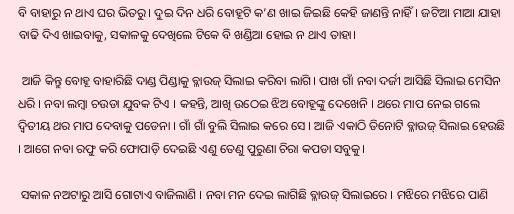ବି ବାହାରୁ ନ ଥାଏ ଘର ଭିତରୁ। ଦୁଇ ଦିନ ଧରି ବୋହୂଟି କ’ଣ ଖାଇ ଜିଇଛି କେହି ଜାଣନ୍ତି ନାହିଁ। ଜଟିଆ ମାଆ ଯାହା ବାଢି ଦିଏ ଖାଇବାକୁ, ସକାଳକୁ ଦେଖିଲେ ଟିକେ ବି ଖଣ୍ଡିଆ ହୋଇ ନ ଥାଏ ତାହା।

 ଆଜି କିନ୍ତୁ ବୋହୂ ବାହାରିଛି ଦାଣ୍ଡ ପିଣ୍ଡାକୁ ବ୍ଳାଉଜ୍ ସିଲାଇ କରିବା ଲାଗି। ପାଖ ଗାଁ ନବା ଦର୍ଜୀ ଆସିଛି ସିଲାଇ ମେସିନ ଧରି । ନବା ଲମ୍ବା ଚଉଡା ଯୁବକ ଟିଏ । କହନ୍ତି, ଆଖି ଉଠେଇ ଝିଅ ବୋହୂଙ୍କୁ ଦେଖେନି । ଥରେ ମାପ ନେଇ ଗଲେ ଦ୍ଵିତୀୟ ଥର ମାପ ଦେବାକୁ ପଡେନା । ଗାଁ ଗାଁ ବୁଲି ସିଲାଇ କରେ ସେ । ଆଜି ଏକାଠି ତିନୋଟି ବ୍ଳାଉଜ୍ ସିଲାଇ ହେଉଛି । ଆଗେ ନବା ରଫୁ କରି ଫୋପାଡ଼ି ଦେଇଛି ଏଣୁ ତେଣୁ ପୁରୁଣା ଚିରା କପଡା ସବୁକୁ।

 ସକାଳ ନଅଟାରୁ ଆସି ଗୋଟାଏ ବାଜିଲାଣି । ନବା ମନ ଦେଇ ଲାଗିଛି ବ୍ଳାଉଜ୍ ସିଲାଇରେ । ମଝିରେ ମଝିରେ ପାଣି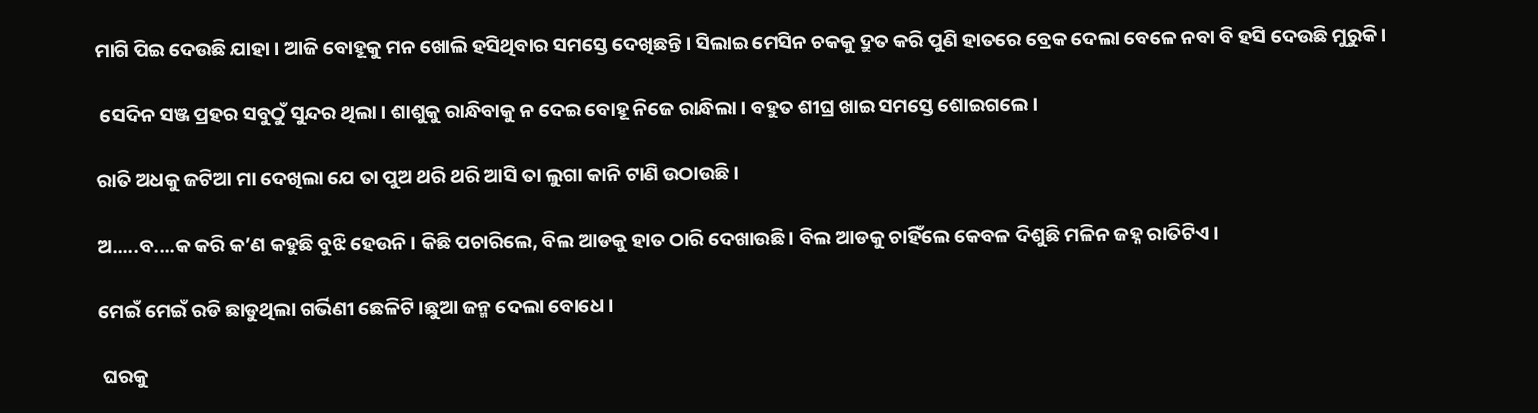ମାଗି ପିଇ ଦେଉଛି ଯାହା । ଆଜି ବୋହୂକୁ ମନ ଖୋଲି ହସିଥିବାର ସମସ୍ତେ ଦେଖିଛନ୍ତି । ସିଲାଇ ମେସିନ ଚକକୁ ଦ୍ରୁତ କରି ପୁଣି ହାତରେ ବ୍ରେକ ଦେଲା ବେଳେ ନବା ବି ହସି ଦେଉଛି ମୁରୁକି ।

 ସେଦିନ ସଞ୍ଜ ପ୍ରହର ସବୁଠୁଁ ସୁନ୍ଦର ଥିଲା । ଶାଶୁକୁ ରାନ୍ଧିବାକୁ ନ ଦେଇ ବୋହୂ ନିଜେ ରାନ୍ଧିଲା । ବହୁତ ଶୀଘ୍ର ଖାଇ ସମସ୍ତେ ଶୋଇଗଲେ ।

ରାତି ଅଧକୁ ଜଟିଆ ମା ଦେଖିଲା ଯେ ତା ପୁଅ ଥରି ଥରି ଆସି ତା ଲୁଗା କାନି ଟାଣି ଉଠାଉଛି ।

ଅ.....ବ....କ କରି କ’ଣ କହୁଛି ବୁଝି ହେଉନି । କିଛି ପଚାରିଲେ, ବିଲ ଆଡକୁ ହାତ ଠାରି ଦେଖାଉଛି । ବିଲ ଆଡକୁ ଚାହିଁଲେ କେବଳ ଦିଶୁଛି ମଳିନ ଜହ୍ନ ରାତିଟିଏ ।

ମେଇଁ ମେଇଁ ରଡି ଛାଡୁଥିଲା ଗର୍ଭିଣୀ ଛେଳିଟି ।ଛୁଆ ଜନ୍ମ ଦେଲା ବୋଧେ ।

 ଘରକୁ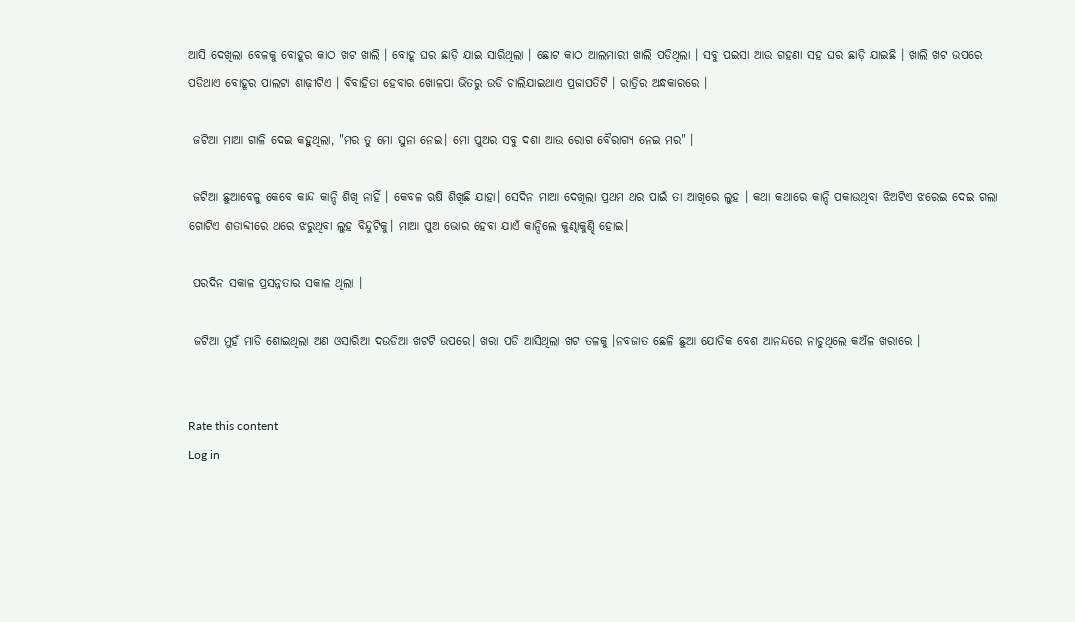ଆସି ଦେଖିଲା ବେଳକୁ ବୋହୂର କାଠ ଖଟ ଖାଲି । ବୋହୂ ଘର ଛାଡ଼ି ଯାଇ ସାରିଥିଲା । ଛୋଟ କାଠ ଆଲମାରୀ ଖାଲି ପଡିଥିଲା । ସବୁ ପଇସା ଆଉ ଗହଣା ସହ ଘର ଛାଡ଼ି ଯାଇଛି । ଖାଲି ଖଟ ଉପରେ ପଡିଥାଏ ବୋହୂର ପାଲଟା ଶାଢ଼ୀଟିଏ । ବିବାହିତା ହେବାର ଖୋଳପା ଭିତରୁ ଉଡି ଚାଲିଯାଇଥାଏ ପ୍ରଜାପତିଟି । ରାତ୍ରିର ଅନ୍ଧକାରରେ ।

 ଜଟିଆ ମାଆ ଗାଳି ଦେଇ କହୁଥିଲା, "ମର ତୁ ମୋ ସୁନା ନେଇ। ମୋ ପୁଅର ସବୁ ଦଶା ଆଉ ରୋଗ ବୈରାଗ୍ୟ ନେଇ ମର" ।

 ଜଟିଆ ଛୁଆବେଳୁ କେବେ କାନ୍ଦ କାନ୍ଦି ଶିଖି ନାହିଁ । କେବଳ ଋଷି ଶିଖିଛି ଯାହା। ସେଦିନ ମାଆ ଦେଖିଲା ପ୍ରଥମ ଥର ପାଇଁ ତା ଆଖିରେ ଲୁହ । କଥା କଥାରେ କାନ୍ଦି ପକାଉଥିବା ଝିଅଟିଏ ଝରେଇ ଦେଇ ଗଲା ଗୋଟିଏ ଶତାବ୍ଦୀରେ ଥରେ ଝରୁଥିବା ଲୁହ ବିନ୍ଦୁଟିକୁ। ମାଆ ପୁଅ ଭୋର ହେବା ଯାଏଁ କାନ୍ଦିଲେ କୁଣ୍ଢାକୁଣ୍ଢି ହୋଇ।

 ପରଦିନ ସକାଳ ପ୍ରସନ୍ନତାର ସକାଳ ଥିଲା ।

 ଜଟିଆ ମୁହଁ ମାଡି ଶୋଇଥିଲା ଅଣ ଓସାରିଆ ଦଉଡିଆ ଖଟଟି ଉପରେ। ଖରା ପଡି ଆସିଥିଲା ଖଟ ତଳକୁ ।ନବଜାତ ଛେଳି ଛୁଆ ଯୋଡିକ ବେଶ ଆନନ୍ଦରେ ନାଚୁଥିଲେ କଅଁଳ ଖରାରେ ।


Rate this content
Log in